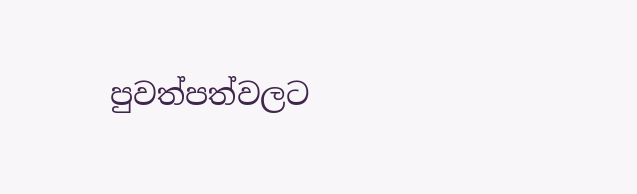පුවත්පත්වලට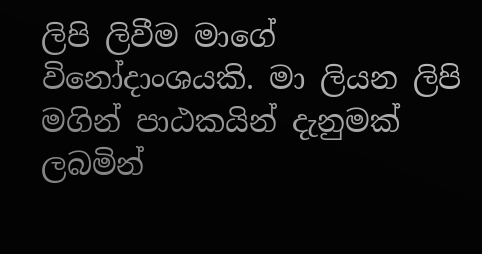ලිපි ලිවීම මාගේ විනෝදාංශයකි. මා ලියන ලිපි මගින් පාඨකයින් දැනුමක් ලබමින්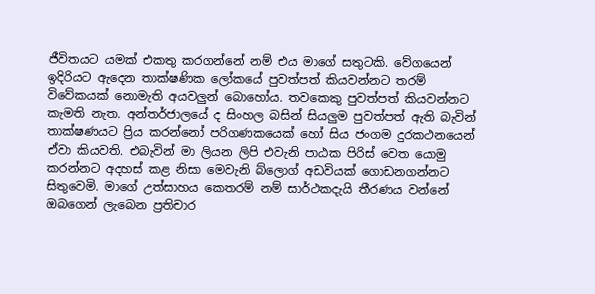ජීවිතයට යමක් එකතු කරගන්නේ නම් එය මාගේ සතුටකි. වේගයෙන් ඉදිරියට ඇදෙන තාක්ෂණික ලෝකයේ පුවත්පත් කියවන්නට තරම් විවේකයක් නොමැති අයවලුන් බොහෝය. තවකෙකු පුවත්පත් කියවන්නට කැමති නැත. අන්තර්ජාලයේ ද සිංහල බසින් සියලුම පුවත්පත් ඇති බැවින් තාක්ෂණයට ප්‍රිය කරන්නෝ පරිගණකයෙක් හෝ සිය ජංගම දුරකථනයෙන් ඒවා කියවති. එබැවින් මා ලියන ලිපි එවැනි පාඨක පිරිස් වෙත යොමු කරන්නට අදහස් කළ නිසා මෙවැනි බ්ලොග් අඩවියක් ගොඩනගන්නට සිතුවෙමි. මාගේ උත්සාහය කෙතරම් නම් සාර්ථකදැයි තීරණය වන්නේ ඔබගෙන් ලැබෙන ප්‍රතිචාර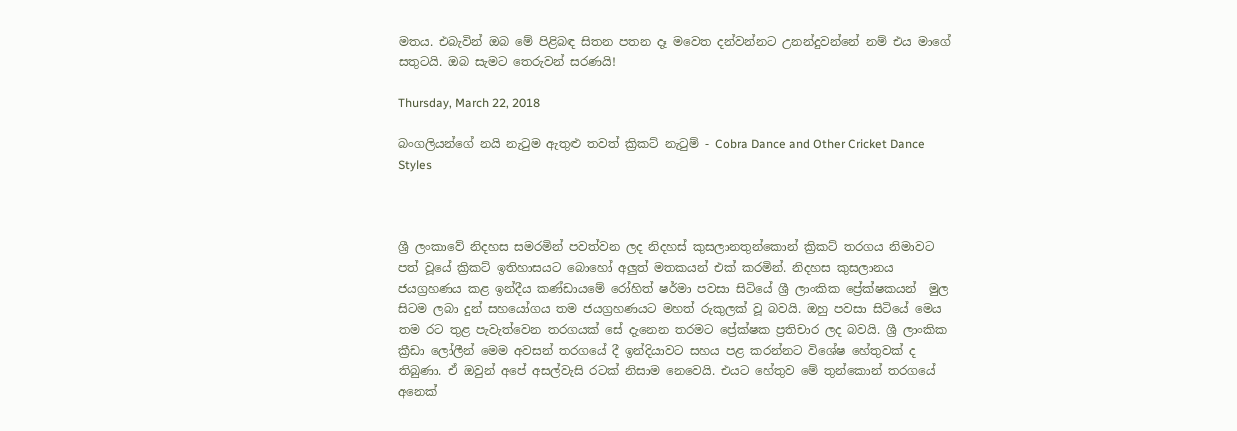මතය. එබැවින් ඔබ මේ පිළිබඳ සිතන පතන දෑ මවෙත දන්වන්නට උනන්දුවන්නේ නම් එය මාගේ සතුටයි. ඔබ සැමට තෙරුවන් සරණයි!

Thursday, March 22, 2018

බංගලියන්ගේ නයි නැටුම ඇතුළු තවත් ක්‍රිකට් නැටුම් - Cobra Dance and Other Cricket Dance Styles



ශ්‍රී ලංකාවේ නිදහස සමරමින් පවත්වන ලද නිදහස් කුසලානතුන්කොන් ක්‍රිකට් තරගය නිමාවට පත් වූයේ ක්‍රිකට් ඉතිහාසයට බොහෝ අලුත් මතකයන් එක් කරමින්. නිදහස කුසලානය ජයග්‍රහණය කළ ඉන්දීය කණ්ඩායමේ රෝහිත් ෂර්මා පවසා සිටියේ ශ්‍රී ලාංකික ප්‍රේක්ෂකයන්  මුල සිටම ලබා දුන් සහයෝගය තම ජයග්‍රහණයට මහත් රුකුලක් වූ බවයි. ඔහු පවසා සිටියේ මෙය තම රට තුළ පැවැත්වෙන තරගයක් සේ දැනෙන තරමට ප්‍රේක්ෂක ප්‍රතිචාර ලද බවයි. ශ්‍රී ලාංකික ක්‍රීඩා ලෝලීන් මෙම අවසන් තරගයේ දී ඉන්දියාවට සහය පළ කරන්නට විශේෂ හේතුවක් ද තිබුණා. ඒ ඔවුන් අපේ අසල්වැසි රටක් නිසාම නෙවෙයි. එයට හේතුව මේ තුන්කොන් තරගයේ අනෙක්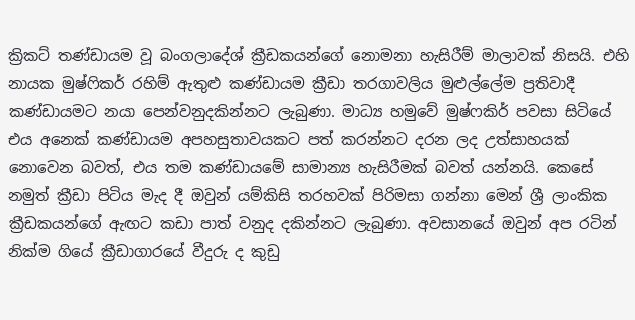ක්‍රිකට් තණ්ඩායම වූ බංගලාදේශ් ක්‍රීඩකයන්ගේ නොමනා හැසිරීම් මාලාවක් නිසයි. එහි නායක මුෂ්ෆිකර් රහිම් ඇතුළු කණ්ඩායම ක්‍රීඩා තරගාවලිය මුළුල්ලේම ප්‍රතිවාදී කණ්ඩායමට නයා පෙන්වනුදකින්නට ලැබුණා. මාධ්‍ය හමුවේ මුෂ්ෆකිර් පවසා සිටියේ එය අනෙක් කණ්ඩායම අපහසුතාවයකට පත් කරන්නට දරන ලද උත්සාහයක් නොවෙන බවත්, එය තම කණ්ඩායමේ සාමාන්‍ය හැසිරීමක් බවත් යන්නයි. කෙසේ නමුත් ක්‍රීඩා පිටිය මැද දී ඔවුන් යම්කිසි තරහවක් පිරිමසා ගන්නා මෙන් ශ්‍රී ලාංකික ක්‍රීඩකයන්ගේ ඇඟට කඩා පාත් වනුද දකින්නට ලැබුණා. අවසානයේ ඔවුන් අප රටින් නික්ම ගියේ ක්‍රීඩාගාරයේ වීදුරු ද කුඩු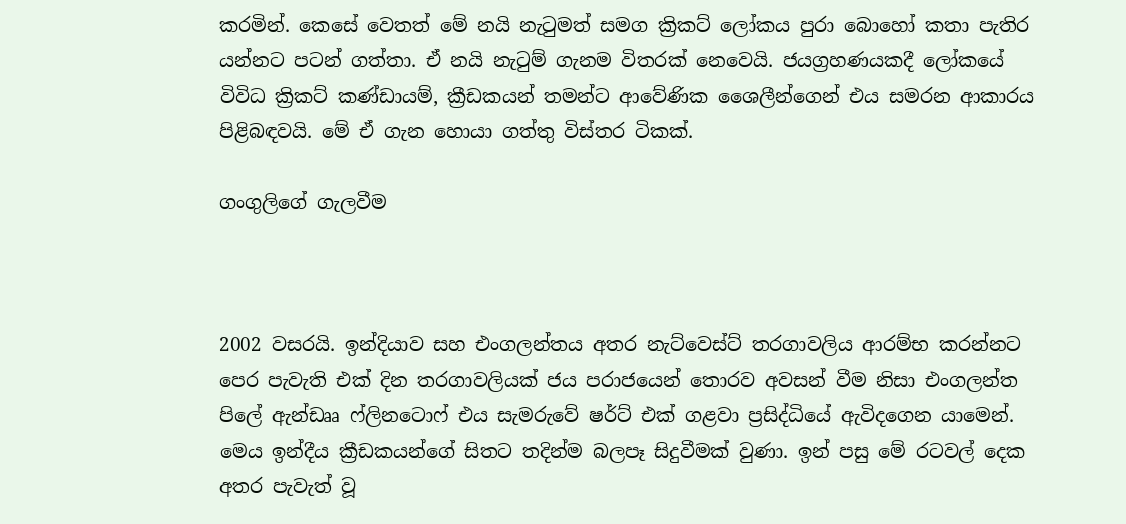කරමින්. කෙසේ වෙතත් මේ නයි නැටුමත් සමග ක්‍රිකට් ලෝකය පුරා බොහෝ කතා පැතිර යන්නට පටන් ගත්තා. ඒ නයි නැටුම් ගැනම විතරක් නෙවෙයි. ජයග්‍රහණයකදී ලෝකයේ විවිධ ක්‍රිකට් කණ්ඩායම්, ක්‍රීඩකයන් තමන්ට ආවේණික ශෛලීන්ගෙන් එය සමරන ආකාරය පිළිබඳවයි. මේ ඒ ගැන හොයා ගත්තු විස්තර ටිකක්.

ගංගුලිගේ ගැලවීම



2002 වසරයි. ඉන්දියාව සහ එංගලන්තය අතර නැට්වෙස්ට් තරගාවලිය ආරම්භ කරන්නට පෙර පැවැති එක් දින තරගාවලියක් ජය පරාජයෙන් තොරව අවසන් වීම නිසා එංගලන්ත පිලේ ඇන්ඩෲ ෆ්ලිනටොෆ් එය සැමරුවේ ෂර්ට් එක් ගළවා ප්‍රසිද්ධියේ ඇවිදගෙන යාමෙන්. මෙය ඉන්දීය ක්‍රීඩකයන්ගේ සිතට තදින්ම බලපෑ සිදුවීමක් වුණා. ඉන් පසු මේ රටවල් දෙක අතර පැවැත් වූ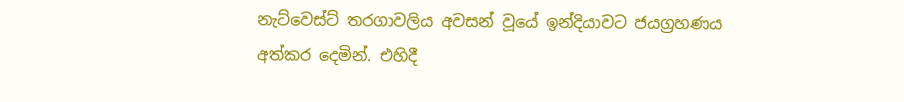නැට්වෙස්ට් තරගාවලිය අවසන් වූයේ ඉන්දියාවට ජයග්‍රහණය අත්කර දෙමින්. එහිදී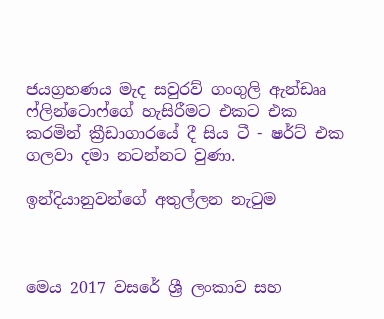ජයග්‍රහණය මැද සවුරව් ගංගුලි ඇන්ඩෲ ෆ්ලින්ටොෆ්ගේ හැසිරීමට එකට එක කරමින් ක්‍රීඩාගාරයේ දී සිය ටී - ෂර්ට් එක ගලවා දමා නටන්නට වුණා.

ඉන්දියානුවන්ගේ අතුල්ලන නැටුම



මෙය 2017 වසරේ ශ්‍රී ලංකාව සහ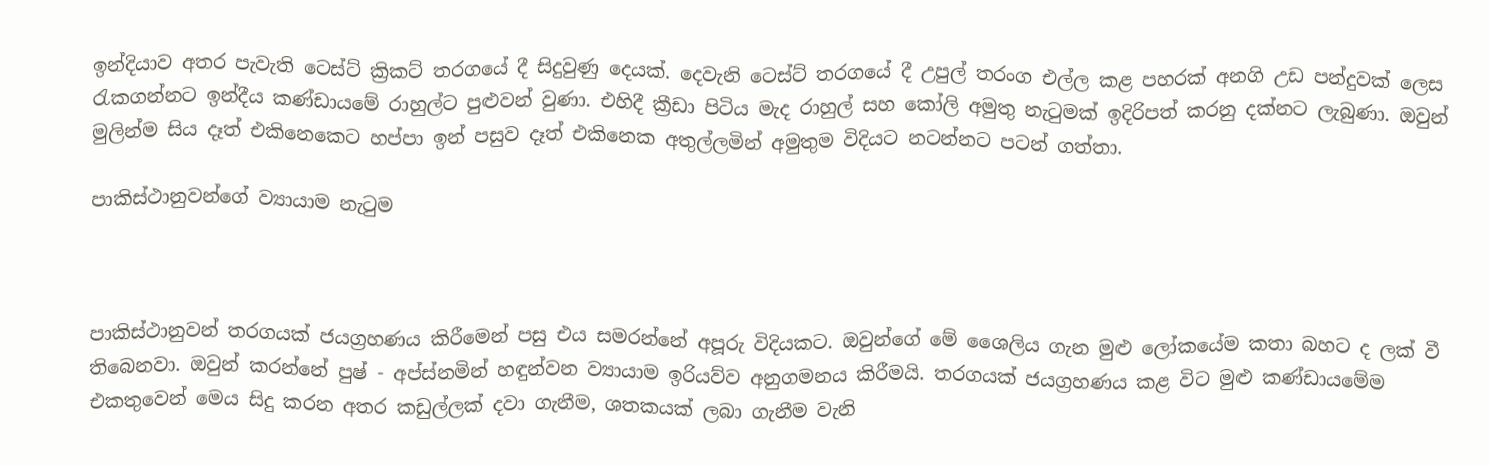ඉන්දියාව අතර පැවැති ටෙස්ට් ක්‍රිකට් තරගයේ දී සිදුවුණු දෙයක්. දෙවැනි ටෙස්ට් තරගයේ දී උපුල් තරංග එල්ල කළ පහරක් අනගි උඩ පන්දුවක් ලෙස රැකගන්නට ඉන්දීය කණ්ඩායමේ රාහුල්ට පුළුවන් වුණා. එහිදී ක්‍රීඩා පිටිය මැද රාහුල් සහ කෝලි අමුතු නැටුමක් ඉදිරිපත් කරනු දක්නට ලැබුණා. ඔවුන් මුලින්ම සිය දෑත් එකිනෙකෙට හප්පා ඉන් පසුව දෑත් එකිනෙක අතුල්ලමින් අමුතුම විදියට නටන්නට පටන් ගත්තා.

පාකිස්ථානුවන්ගේ ව්‍යායාම නැටුම



පාකිස්ථානුවන් තරගයක් ජයග්‍රහණය කිරීමෙන් පසු එය සමරන්නේ අපූරු විදියකට. ඔවුන්ගේ මේ ශෛලිය ගැන මුළු ලෝකයේම කතා බහට ද ලක් වී තිබෙනවා. ඔවුන් කරන්නේ පුෂ් - අප්ස්නමින් හඳුන්වන ව්‍යායාම ඉරියව්ව අනුගමනය කිරීමයි. තරගයක් ජයග්‍රහණය කළ විට මුළු කණ්ඩායමේම එකතුවෙන් මෙය සිදු කරන අතර කඩුල්ලක් දවා ගැනීම, ශතකයක් ලබා ගැනීම වැනි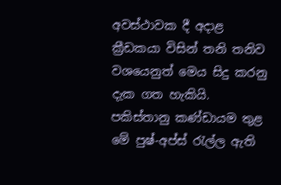අවස්ථාවක දී අදාළ ක්‍රීඩකයා විසින් තනි තනිව වශයෙනුත් මෙය සිදු කරනු දැක ගත හැකියි. පකිස්තානු කණ්ඩායම තුළ මේ පුෂ්-අප්ස් රැල්ල ඇති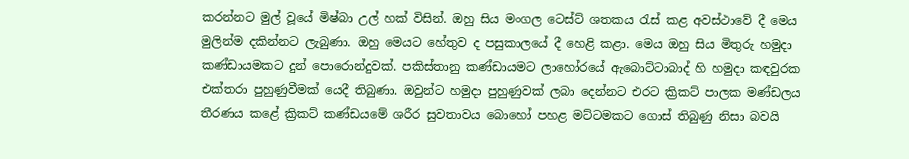කරන්නට මුල් වූයේ මිෂ්බා උල් හක් විසින්. ඔහු සිය මංගල ටෙස්ට් ශතකය රැස් කළ අවස්ථාවේ දී මෙය මුලින්ම දකින්නට ලැබුණා. ඔහු මෙයට හේතුව ද පසුකාලයේ දී හෙළි කළා. මෙය ඔහු සිය මිතුරු හමුදා කණ්ඩායමකට දුන් පොරොන්දුවක්. පකිස්තානු කණ්ඩායමට ලාහෝරයේ ඇබොට්ටාබාද් හි හමුදා කඳවුරක එක්තරා පුහුණුවීමක් යෙදී තිබුණා. ඔවුන්ට හමුදා පුහුණුවක් ලබා දෙන්නට එරට ක්‍රිකට් පාලක මණ්ඩලය තීරණය කළේ ක්‍රිකට් කණ්ඩයමේ ශරීර සුවතාවය බොහෝ පහළ මට්ටමකට ගොස් තිබුණු නිසා බවයි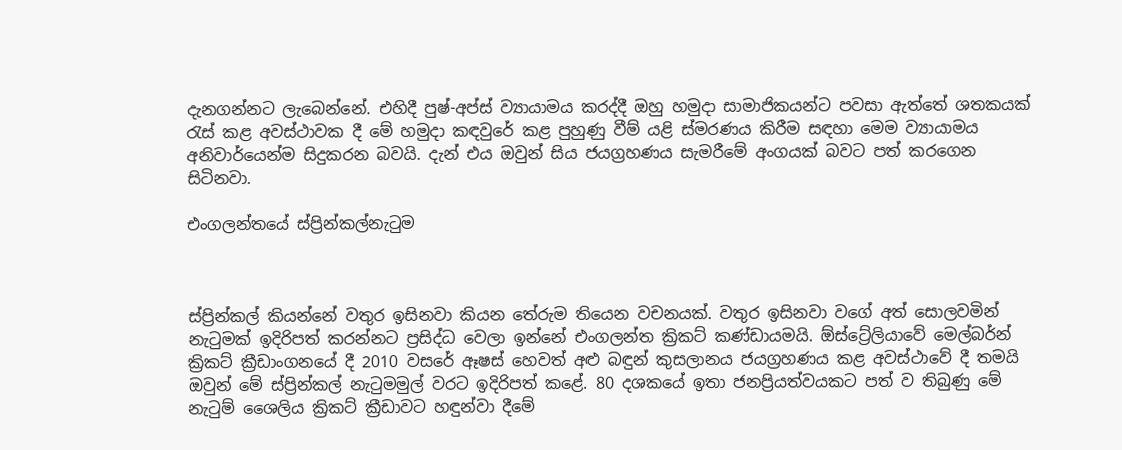දැනගන්නට ලැබෙන්නේ. එහිදී පුෂ්-අප්ස් ව්‍යායාමය කරද්දී ඔහු හමුදා සාමාජිකයන්ට පවසා ඇත්තේ ශතකයක් රැස් කළ අවස්ථාවක දී මේ හමුදා කඳවුරේ කළ පුහුණු වීම් යළි ස්මරණය කිරීම සඳහා මෙම ව්‍යායාමය අනිවාර්යෙන්ම සිදුකරන බවයි. දැන් එය ඔවුන් සිය ජයග්‍රහණය සැමරීමේ අංගයක් බවට පත් කරගෙන සිටිනවා.

එංගලන්තයේ ස්ප්‍රින්කල්නැටුම



ස්ප්‍රින්කල් කියන්නේ වතුර ඉසිනවා කියන තේරුම තියෙන වචනයක්. වතුර ඉසිනවා වගේ අත් සොලවමින් නැටුමක් ඉදිරිපත් කරන්නට ප්‍රසිද්ධ වෙලා ඉන්නේ එංගලන්ත ක්‍රිකට් කණ්ඩායමයි. ඕස්ට්‍රේලියාවේ මෙල්බර්න් ක්‍රිකට් ක්‍රීඩාංගනයේ දී 2010 වසරේ ඈෂස් හෙවත් අළු බඳුන් කුසලානය ජයග්‍රහණය කළ අවස්ථාවේ දී තමයි ඔවුන් මේ ස්ප්‍රින්කල් නැටුමමුල් වරට ඉදිරිපත් කළේ. 80 දශකයේ ඉතා ජනප්‍රියත්වයකට පත් ව තිබුණු මේ නැටුම් ශෛලිය ක්‍රිකට් ක්‍රීඩාවට හඳුන්වා දීමේ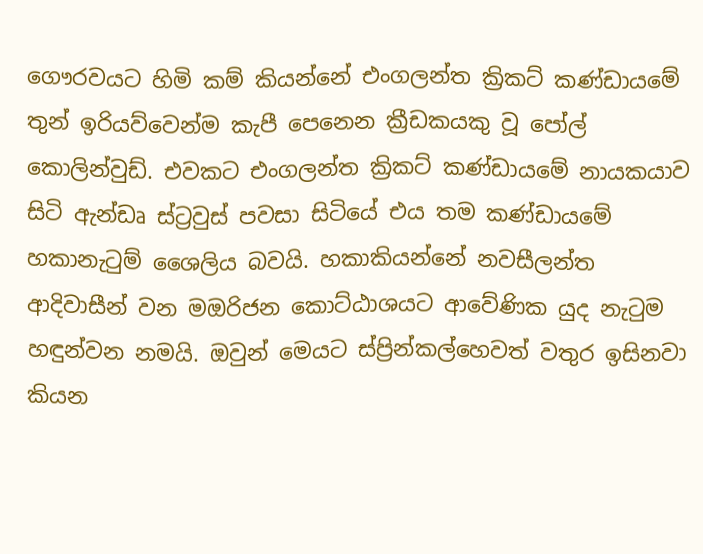ගෞරවයට හිමි කම් කියන්නේ එංගලන්ත ක්‍රිකට් කණ්ඩායමේ තුන් ඉරියව්වෙන්ම කැපී පෙනෙන ක්‍රීඩකයකු වූ පෝල් කොලින්වුඩ්. එවකට එංගලන්ත ක්‍රිකට් කණ්ඩායමේ නායකයාව සිටි ඇන්ඩෘ ස්ට්‍රවුස් පවසා සිටියේ එය තම කණ්ඩායමේ හකානැටුම් ශෛලිය බවයි. හකාකියන්නේ නවසීලන්ත ආදිවාසීන් වන මඔරිජන කොට්ඨාශයට ආවේණික යුද නැටුම හඳුන්වන නමයි. ඔවුන් මෙයට ස්ප්‍රින්කල්හෙවත් වතුර ඉසිනවා කියන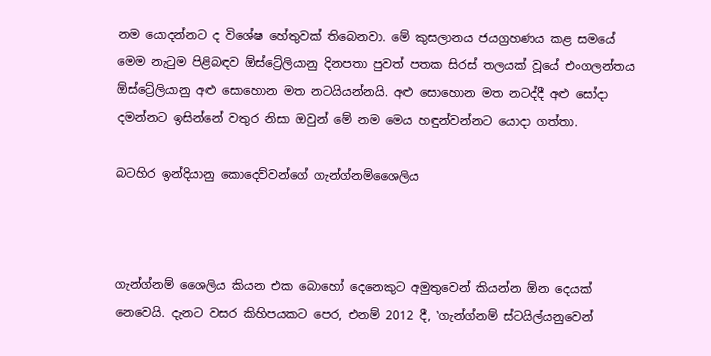නම යොදන්නට ද විශේෂ හේතුවක් තිබෙනවා. මේ කුසලානය ජයග්‍රහණය කළ සමයේ මෙම නැටුම පිළිබඳව ඕස්ට්‍රේලියානු දිනපතා පුවත් පතක සිරස් තලයක් වූයේ එංගලන්තය ඕස්ට්‍රේලියානු අළු සොහොන මත නටයියන්නයි. අළු සොහොන මත නටද්දී අළු සෝදා දමන්නට ඉසින්නේ වතුර නිසා ඔවුන් මේ නම මෙය හඳුන්වන්නට යොදා ගත්තා.

බටහිර ඉන්දියානු කොදෙව්වන්ගේ ගැන්ග්නම්ශෛලිය



ගැන්ග්නම් ශෛලිය කියන එක බොහෝ දෙනෙකුට අමුතුවෙන් කියන්න ඕන දෙයක් නෙවෙයි. දැනට වසර කිහිපයකට පෙර, එනම් 2012 දී, ‛ගැන්ග්නම් ස්ටයිල්යනුවෙන්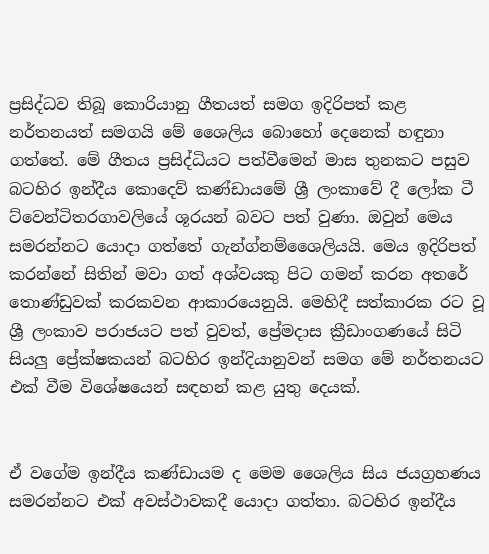ප්‍රසිද්ධව තිබූ කොරියානු ගීතයත් සමග ඉදිරිපත් කළ නර්තනයත් සමගයි මේ ශෛලිය බොහෝ දෙනෙක් හඳුනා ගත්තේ. මේ ගීතය ප්‍රසිද්ධියට පත්වීමෙන් මාස තුනකට පසුව බටහිර ඉන්දීය කොදෙව් කණ්ඩායමේ ශ්‍රී ලංකාවේ දී ලෝක ටී ට්වෙන්ටිතරගාවලියේ ශූරයන් බවට පත් වුණා. ඔවුන් මෙය සමරන්නට යොදා ගත්තේ ගැන්ග්නම්ශෛලියයි. මෙය ඉදිරිපත් කරන්නේ සිතින් මවා ගත් අශ්වයකු පිට ගමන් කරන අතරේ තොණ්ඩුවක් කරකවන ආකාරයෙනුයි. මෙහිදී සත්කාරක රට වූ ශ්‍රී ලංකාව පරාජයට පත් වුවත්, ප්‍රේමදාස ක්‍රීඩාංගණයේ සිටි සියලු ප්‍රේක්ෂකයන් බටහිර ඉන්දියානුවන් සමග මේ නර්තනයට එක් වීම විශේෂයෙන් සඳහන් කළ යුතු දෙයක්.


ඒ වගේම ඉන්දීය කණ්ඩායම ද මෙම ශෛලිය සිය ජයග්‍රහණය සමරන්නට එක් අවස්ථාවකදී යොදා ගත්තා. බටහිර ඉන්දීය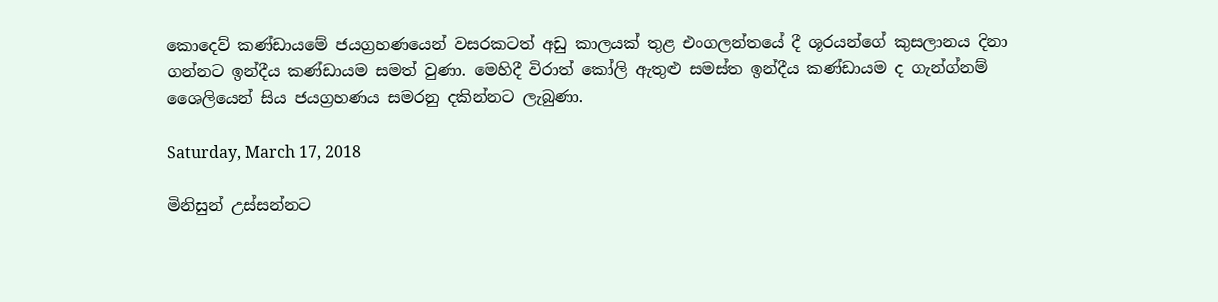කොදෙව් කණ්ඩායමේ ජයග්‍රහණයෙන් වසරකටත් අඩු කාලයක් තුළ එංගලන්තයේ දී ශූරයන්ගේ කුසලානය දිනා ගන්නට ඉන්දීය කණ්ඩායම සමත් වුණා. මෙහිදී විරාත් කෝලි ඇතුළු සමස්ත ඉන්දීය කණ්ඩායම ද ගැන්ග්නම් ශෛලියෙන් සිය ජයග්‍රහණය සමරනු දකින්නට ලැබුණා.

Saturday, March 17, 2018

මිනිසුන් උස්සන්නට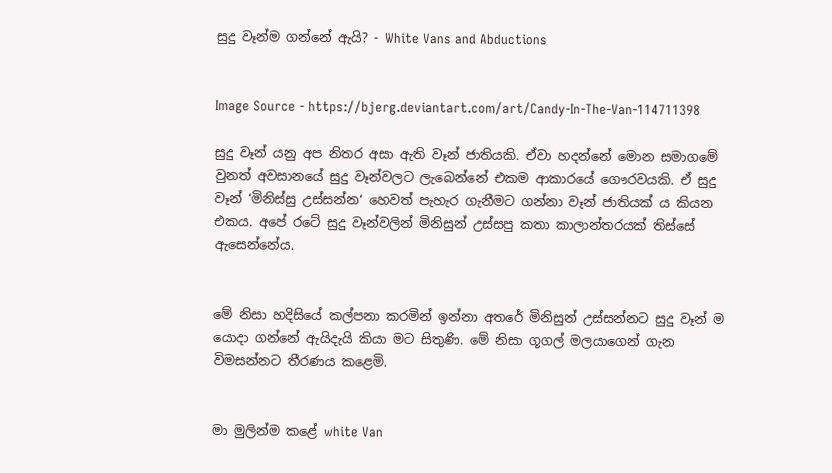සුදු වෑන්ම ගන්නේ ඇයි? - White Vans and Abductions


Image Source - https://bjerg.deviantart.com/art/Candy-In-The-Van-114711398

සුදු වෑන් යනු අප නිතර අසා ඇති වෑන් ජාතියකි. ඒවා හදන්නේ මොන සමාගමේ වුනත් අවසානයේ සුදු වෑන්වලට ලැබෙන්නේ එකම ආකාරයේ ගෞරවයකි. ඒ සුදු වෑන් ‘මිනිස්සු උස්සන්න‘ හෙවත් පැහැර ගැනීමට ගන්නා වෑන් ජාතියක් ය කියන එකය. අපේ රටේ සුදු වෑන්වලින් මිනිසුන් උස්සපු කතා කාලාන්තරයක් තිස්සේ ඇසෙන්නේය.


මේ නිසා හදිසියේ කල්පනා කරමින් ඉන්නා අතරේ මිනිසුන් උස්සන්නට සුදු වෑන් ම යොදා ගන්නේ ඇයිදැයි කියා මට සිතුණි. මේ නිසා ගූගල් මලයාගෙන් ගැන විමසන්නට තීරණය කළෙමි.


මා මුලින්ම කළේ white Van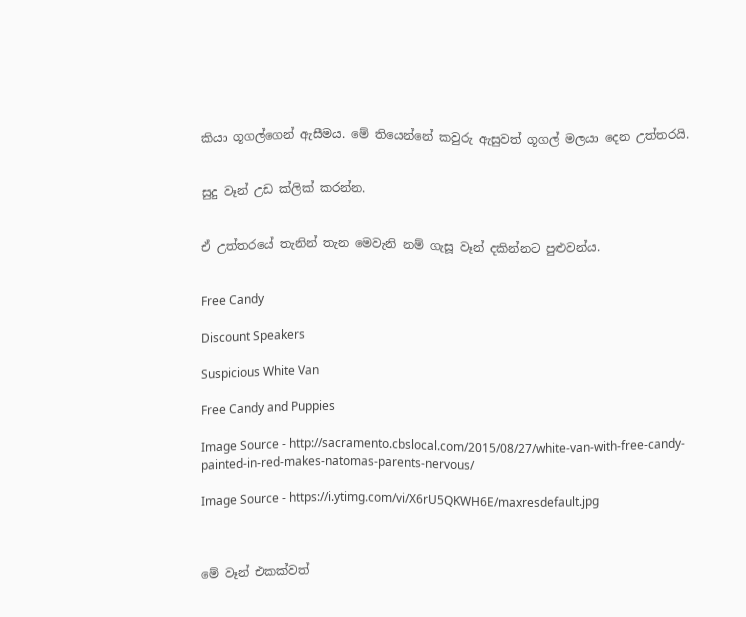කියා ගූගල්ගෙන් ඇසීමය. මේ තියෙන්නේ කවුරු ඇසුවත් ගූගල් මලයා දෙන උත්තරයි.


සුදු වෑන් උඩ ක්ලික් කරන්න.


ඒ උත්තරයේ තැනින් තැන මෙවැනි නම් ගැසූ වෑන් දකින්නට පුළුවන්ය.


Free Candy

Discount Speakers

Suspicious White Van

Free Candy and Puppies

Image Source - http://sacramento.cbslocal.com/2015/08/27/white-van-with-free-candy-painted-in-red-makes-natomas-parents-nervous/

Image Source - https://i.ytimg.com/vi/X6rU5QKWH6E/maxresdefault.jpg



මේ වෑන් එකක්වත්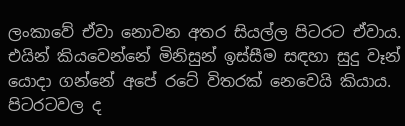ලංකාවේ ඒවා නොවන අතර සියල්ල පිටරට ඒවාය. එයින් කියවෙන්නේ මිනිසුන් ඉස්සීම සඳහා සුදු වෑන් යොදා ගන්නේ අපේ රටේ විතරක් නෙවෙයි කියාය. පිටරටවල ද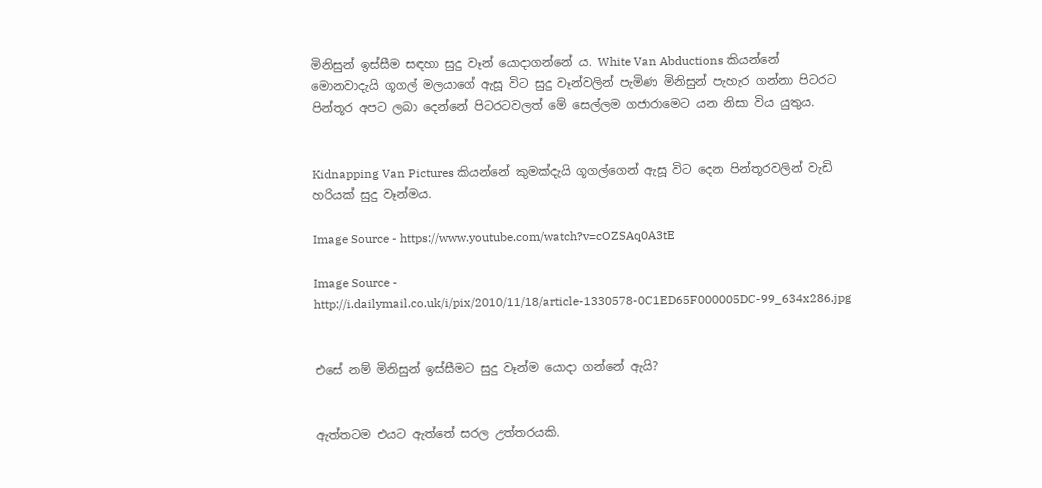මිනිසුන් ඉස්සීම සඳහා සුදු වෑන් යොදාගන්නේ ය. White Van Abductions කියන්නේ මොනවාදැයි ගූගල් මලයාගේ ඇසූ විට සුදු වෑන්වලින් පැමිණ මිනිසුන් පැහැර ගන්නා පිටරට පින්තූර අපට ලබා දෙන්නේ පිටරටවලත් මේ සෙල්ලම ගජාරාමෙට යන නිසා විය යුතුය.


Kidnapping Van Pictures කියන්නේ කුමක්දැයි ගූගල්ගෙන් ඇසූ විට දෙන පින්තූරවලින් වැඩි හරියක් සුදු වෑන්මය.

Image Source - https://www.youtube.com/watch?v=cOZSAq0A3tE

Image Source - http://i.dailymail.co.uk/i/pix/2010/11/18/article-1330578-0C1ED65F000005DC-99_634x286.jpg


එසේ නම් මිනිසුන් ඉස්සීමට සුදු වෑන්ම යොදා ගන්නේ ඇයි?


ඇත්තටම එයට ඇත්තේ සරල උත්තරයකි.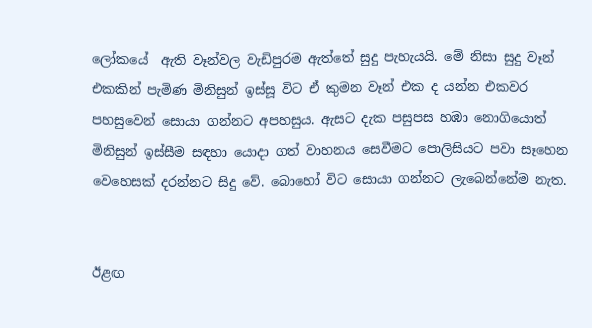ලෝකයේ  ඇති වෑන්වල වැඩිපුරම ඇත්තේ සුදු පැහැයයි. මේ නිසා සුදු වෑන් එකකින් පැමිණ මිනිසුන් ඉස්සූ විට ඒ කුමන වෑන් එක ද යන්න එකවර පහසුවෙන් සොයා ගන්නට අපහසුය. ඇසට දැක පසුපස හඹා නොගියොත් මිනිසුන් ඉස්සීම සඳහා යොදා ගත් වාහනය සෙවීමට පොලිසියට පවා සෑහෙන වෙහෙසක් දරන්නට සිදු වේ. බොහෝ විට සොයා ගන්නට ලැබෙන්නේම නැත.


ඊළඟ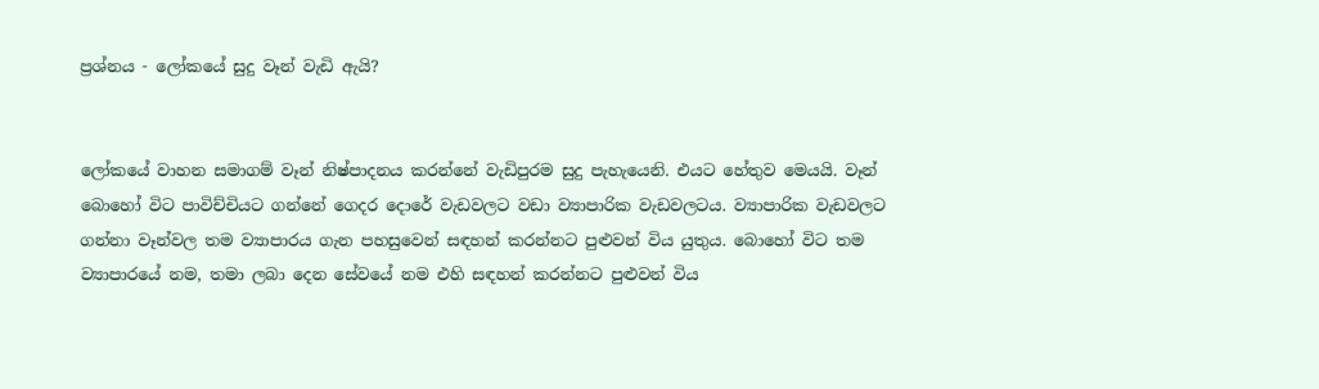ප්‍රශ්නය - ලෝකයේ සුදු වෑන් වැඩි ඇයි?


ලෝකයේ වාහන සමාගම් වෑන් නිෂ්පාදනය කරන්නේ වැඩිපුරම සුදු පැහැයෙනි. එයට හේතුව මෙයයි. වෑන් බොහෝ විට පාවිච්චියට ගන්නේ ගෙදර දොරේ වැඩවලට වඩා ව්‍යාපාරික වැඩවලටය. ව්‍යාපාරික වැඩවලට ගන්නා වෑන්වල තම ව්‍යාපාරය ගැන පහසුවෙන් සඳහන් කරන්නට පුළුවන් විය යුතුය. බොහෝ විට තම ව්‍යාපාරයේ නම, තමා ලබා දෙන සේවයේ නම එහි සඳහන් කරන්නට පුළුවන් විය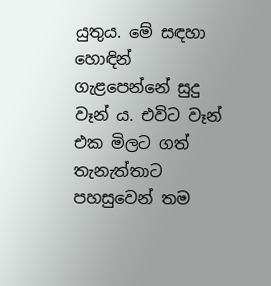යුතුය. මේ සඳහා හොඳින් ගැළපෙන්නේ සුදු වෑන් ය. එවිට වෑන් එක මිලට ගත් තැනැත්තාට පහසුවෙන් තම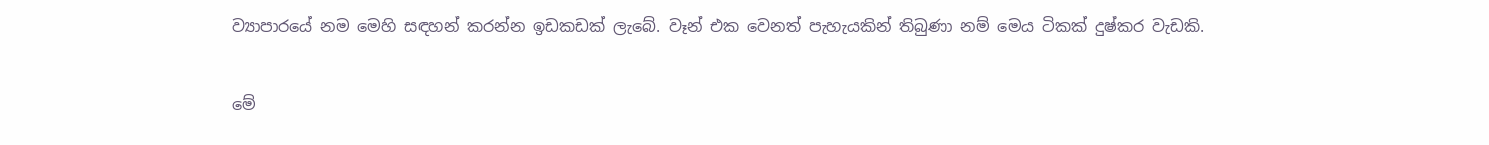ව්‍යාපාරයේ නම මෙහි සඳහන් කරන්න ඉඩකඩක් ලැබේ. වෑන් එක වෙනත් පැහැයකින් තිබුණා නම් මෙය ටිකක් දුෂ්කර වැඩකි.


මේ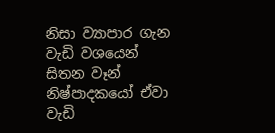නිසා ව්‍යාපාර ගැන වැඩි වශයෙන් සිතන වෑන් නිෂ්පාදකයෝ ඒවා වැඩි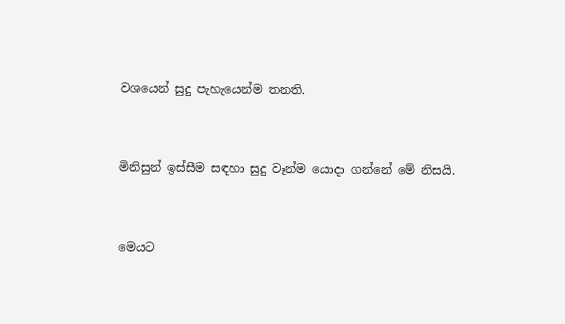වශයෙන් සුදු පැහැයෙන්ම තනති.


මිනිසුන් ඉස්සීම සඳහා සුදු වෑන්ම යොදා ගන්නේ මේ නිසයි.


මෙයට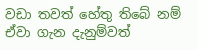වඩා තවත් හේතු තිබේ නම් ඒවා ගැන දැනුම්වත්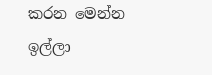කරන මෙන්න ඉල්ලා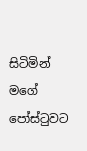සිටිමින් මගේ පෝස්ටුවට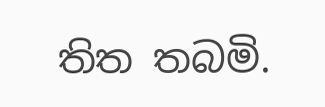තිත තබමි.